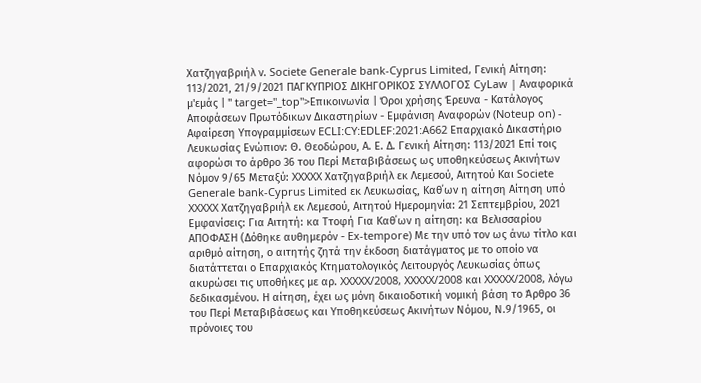Χατζηγαβριήλ ν. Societe Generale bank-Cyprus Limited, Γενική Αίτηση: 113/2021, 21/9/2021 ΠΑΓΚΥΠΡΙΟΣ ΔΙΚΗΓΟΡΙΚΟΣ ΣΥΛΛΟΓΟΣ CyLaw | Αναφορικά μ'εμάς | " target="_top">Επικοινωνία | Όροι χρήσης Έρευνα - Κατάλογος Αποφάσεων Πρωτόδικων Δικαστηρίων - Εμφάνιση Αναφορών (Noteup on) - Αφαίρεση Υπογραμμίσεων ECLI:CY:EDLEF:2021:A662 Επαρχιακό Δικαστήριο Λευκωσίας Ενώπιον: Θ. Θεοδώρου, Α. Ε. Δ. Γενική Αίτηση: 113/2021 Επί τοις αφορώσι το άρθρο 36 του Περί Μεταβιβάσεως ως υποθηκεύσεως Ακινήτων Νόμον 9/65 Μεταξύ: XXXXX Χατζηγαβριήλ εκ Λεμεσού, Αιτητού Και Societe Generale bank-Cyprus Limited εκ Λευκωσίας, Καθ΄ων η αίτηση Αίτηση υπό XXXXX Χατζηγαβριήλ εκ Λεμεσού, Αιτητού Ημερομηνία: 21 Σεπτεμβρίου, 2021 Εμφανίσεις: Για Αιτητή: κα Ττοφή Για Καθ΄ων η αίτηση: κα Βελισσαρίου ΑΠΟΦΑΣΗ (Δόθηκε αυθημερόν - Ex-tempore) Με την υπό τον ως άνω τίτλο και αριθμό αίτηση, ο αιτητής ζητά την έκδοση διατάγματος με το οποίο να διατάττεται ο Επαρχιακός Κτηματολογικός Λειτουργός Λευκωσίας όπως ακυρώσει τις υποθήκες με αρ. XXXXX/2008, XXXXX/2008 και XXXXX/2008, λόγω δεδικασμένου. Η αίτηση, έχει ως μόνη δικαιοδοτική νομική βάση το Άρθρο 36 του Περί Μεταβιβάσεως και Υποθηκεύσεως Ακινήτων Νόμου, Ν.9/1965, οι πρόνοιες του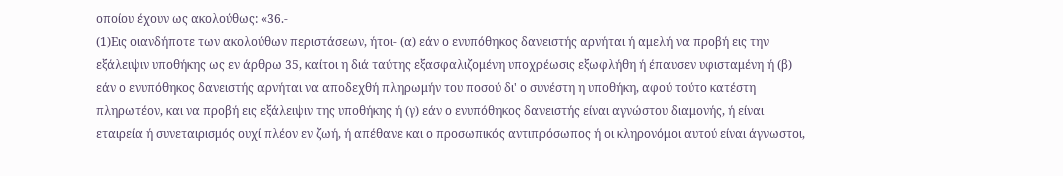οποίου έχουν ως ακολούθως: «36.-
(1)Εις οιανδήποτε των ακολούθων περιστάσεων, ήτοι- (α) εάν ο ενυπόθηκος δανειστής αρνήται ή αμελή να προβή εις την εξάλειψιν υποθήκης ως εν άρθρω 35, καίτοι η διά ταύτης εξασφαλιζομένη υποχρέωσις εξωφλήθη ή έπαυσεν υφισταμένη ή (β) εάν ο ενυπόθηκος δανειστής αρνήται να αποδεχθή πληρωμήν του ποσού δι' ο συνέστη η υποθήκη, αφού τούτο κατέστη πληρωτέον, και να προβή εις εξάλειψιν της υποθήκης ή (γ) εάν ο ενυπόθηκος δανειστής είναι αγνώστου διαμονής, ή είναι εταιρεία ή συνεταιρισμός ουχί πλέον εν ζωή, ή απέθανε και ο προσωπικός αντιπρόσωπος ή οι κληρονόμοι αυτού είναι άγνωστοι,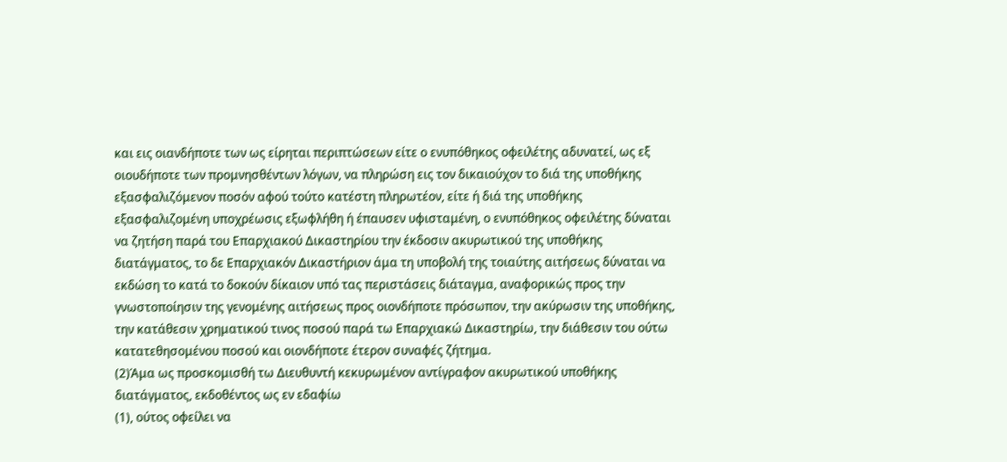και εις οιανδήποτε των ως είρηται περιπτώσεων είτε ο ενυπόθηκος οφειλέτης αδυνατεί, ως εξ οιουδήποτε των προμνησθέντων λόγων, να πληρώση εις τον δικαιούχον το διά της υποθήκης εξασφαλιζόμενον ποσόν αφού τούτο κατέστη πληρωτέον, είτε ή διά της υποθήκης εξασφαλιζομένη υποχρέωσις εξωφλήθη ή έπαυσεν υφισταμένη, ο ενυπόθηκος οφειλέτης δύναται να ζητήση παρά του Επαρχιακού Δικαστηρίου την έκδοσιν ακυρωτικού της υποθήκης διατάγματος, το δε Επαρχιακόν Δικαστήριον άμα τη υποβολή της τοιαύτης αιτήσεως δύναται να εκδώση το κατά το δοκούν δίκαιον υπό τας περιστάσεις διάταγμα, αναφορικώς προς την γνωστοποίησιν της γενομένης αιτήσεως προς οιονδήποτε πρόσωπον, την ακύρωσιν της υποθήκης, την κατάθεσιν χρηματικού τινος ποσού παρά τω Επαρχιακώ Δικαστηρίω, την διάθεσιν του ούτω κατατεθησομένου ποσού και οιονδήποτε έτερον συναφές ζήτημα.
(2)Άμα ως προσκομισθή τω Διευθυντή κεκυρωμένον αντίγραφον ακυρωτικού υποθήκης διατάγματος, εκδοθέντος ως εν εδαφίω
(1), ούτος οφείλει να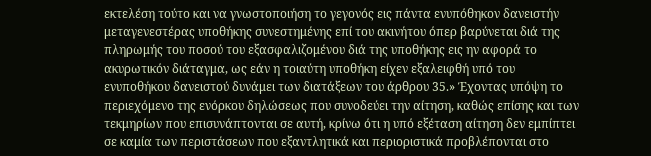εκτελέση τούτο και να γνωστοποιήση το γεγονός εις πάντα ενυπόθηκον δανειστήν μεταγενεστέρας υποθήκης συνεστημένης επί του ακινήτου όπερ βαρύνεται διά της πληρωμής του ποσού του εξασφαλιζομένου διά της υποθήκης εις ην αφορά το ακυρωτικόν διάταγμα, ως εάν η τοιαύτη υποθήκη είχεν εξαλειφθή υπό του ενυποθήκου δανειστού δυνάμει των διατάξεων του άρθρου 35.» Έχοντας υπόψη το περιεχόμενο της ενόρκου δηλώσεως που συνοδεύει την αίτηση, καθώς επίσης και των τεκμηρίων που επισυνάπτονται σε αυτή, κρίνω ότι η υπό εξέταση αίτηση δεν εμπίπτει σε καμία των περιστάσεων που εξαντλητικά και περιοριστικά προβλέπονται στο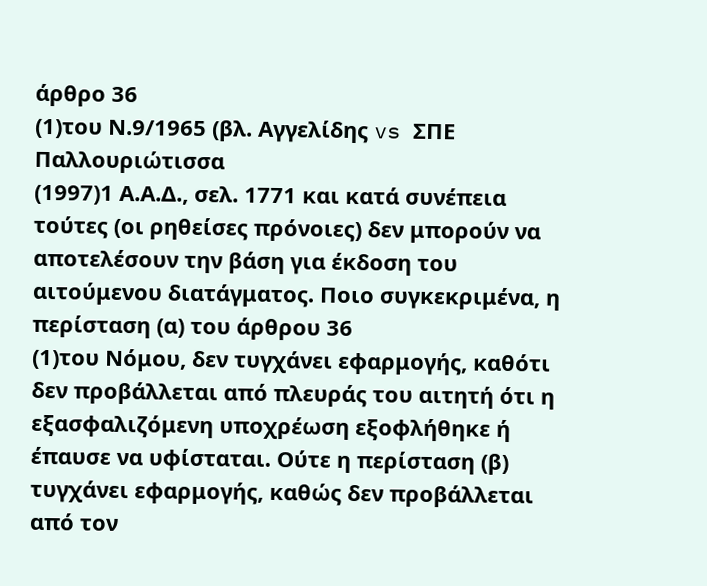άρθρο 36
(1)του Ν.9/1965 (βλ. Αγγελίδης vs ΣΠΕ Παλλουριώτισσα
(1997)1 Α.Α.Δ., σελ. 1771 και κατά συνέπεια τούτες (οι ρηθείσες πρόνοιες) δεν μπορούν να αποτελέσουν την βάση για έκδοση του αιτούμενου διατάγματος. Ποιο συγκεκριμένα, η περίσταση (α) του άρθρου 36
(1)του Νόμου, δεν τυγχάνει εφαρμογής, καθότι δεν προβάλλεται από πλευράς του αιτητή ότι η εξασφαλιζόμενη υποχρέωση εξοφλήθηκε ή έπαυσε να υφίσταται. Ούτε η περίσταση (β) τυγχάνει εφαρμογής, καθώς δεν προβάλλεται από τον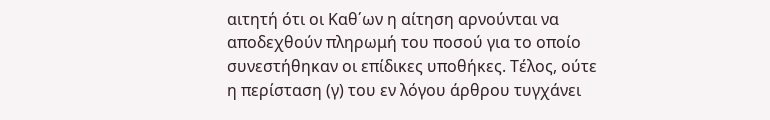αιτητή ότι οι Καθ΄ων η αίτηση αρνούνται να αποδεχθούν πληρωμή του ποσού για το οποίο συνεστήθηκαν οι επίδικες υποθήκες. Τέλος, ούτε η περίσταση (γ) του εν λόγου άρθρου τυγχάνει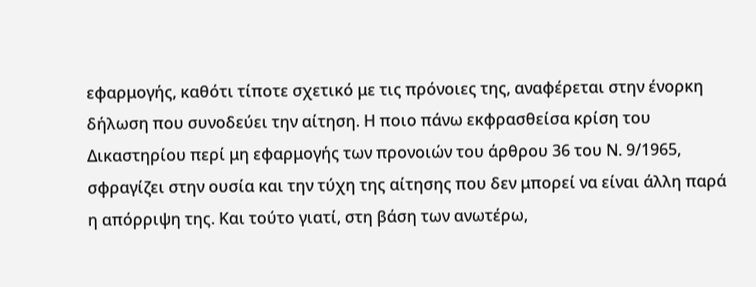εφαρμογής, καθότι τίποτε σχετικό με τις πρόνοιες της, αναφέρεται στην ένορκη δήλωση που συνοδεύει την αίτηση. Η ποιο πάνω εκφρασθείσα κρίση του Δικαστηρίου περί μη εφαρμογής των προνοιών του άρθρου 36 του Ν. 9/1965, σφραγίζει στην ουσία και την τύχη της αίτησης που δεν μπορεί να είναι άλλη παρά η απόρριψη της. Και τούτο γιατί, στη βάση των ανωτέρω,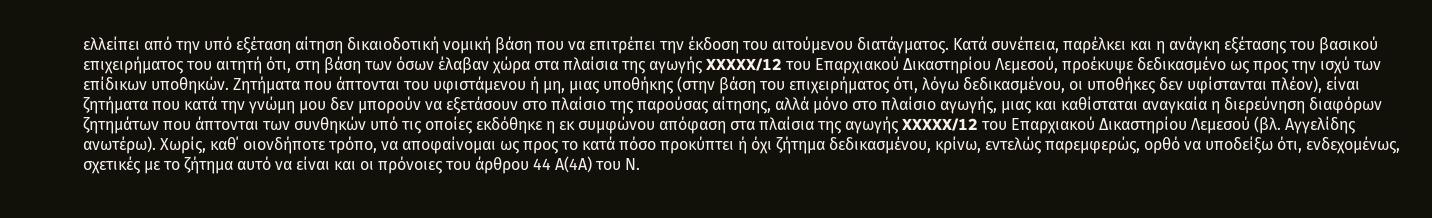ελλείπει από την υπό εξέταση αίτηση δικαιοδοτική νομική βάση που να επιτρέπει την έκδοση του αιτούμενου διατάγματος. Κατά συνέπεια, παρέλκει και η ανάγκη εξέτασης του βασικού επιχειρήματος του αιτητή ότι, στη βάση των όσων έλαβαν χώρα στα πλαίσια της αγωγής XXXXX/12 του Επαρχιακού Δικαστηρίου Λεμεσού, προέκυψε δεδικασμένο ως προς την ισχύ των επίδικων υποθηκών. Ζητήματα που άπτονται του υφιστάμενου ή μη, μιας υποθήκης (στην βάση του επιχειρήματος ότι, λόγω δεδικασμένου, οι υποθήκες δεν υφίστανται πλέον), είναι ζητήματα που κατά την γνώμη μου δεν μπορούν να εξετάσουν στο πλαίσιο της παρούσας αίτησης, αλλά μόνο στο πλαίσιο αγωγής, μιας και καθίσταται αναγκαία η διερεύνηση διαφόρων ζητημάτων που άπτονται των συνθηκών υπό τις οποίες εκδόθηκε η εκ συμφώνου απόφαση στα πλαίσια της αγωγής XXXXX/12 του Επαρχιακού Δικαστηρίου Λεμεσού (βλ. Αγγελίδης ανωτέρω). Χωρίς, καθ΄ οιονδήποτε τρόπο, να αποφαίνομαι ως προς το κατά πόσο προκύπτει ή όχι ζήτημα δεδικασμένου, κρίνω, εντελώς παρεμφερώς, ορθό να υποδείξω ότι, ενδεχομένως, σχετικές με το ζήτημα αυτό να είναι και οι πρόνοιες του άρθρου 44 Α(4Α) του Ν.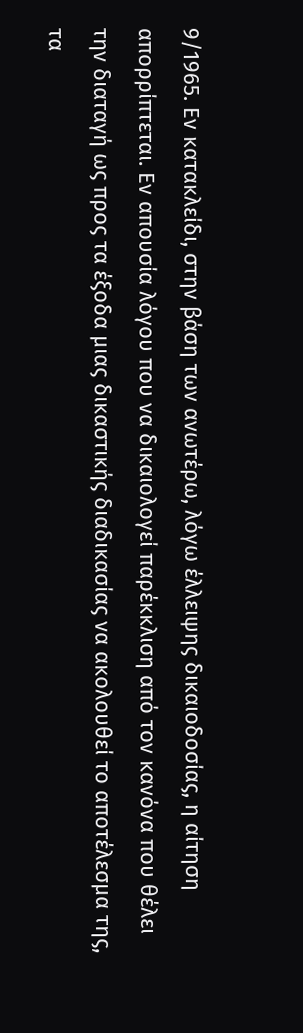9/1965. Εν κατακλείδι, στην βάση των ανωτέρω, λόγω έλλειψης δικαιοδοσίας, η αίτηση απορρίπτεται. Εν απουσία λόγου που να δικαιολογεί παρέκκλιση από τον κανόνα που θέλει την διαταγή ως προς τα έξοδα μιας δικαστικής διαδικασίας να ακολουθεί το αποτέλεσμα της, τα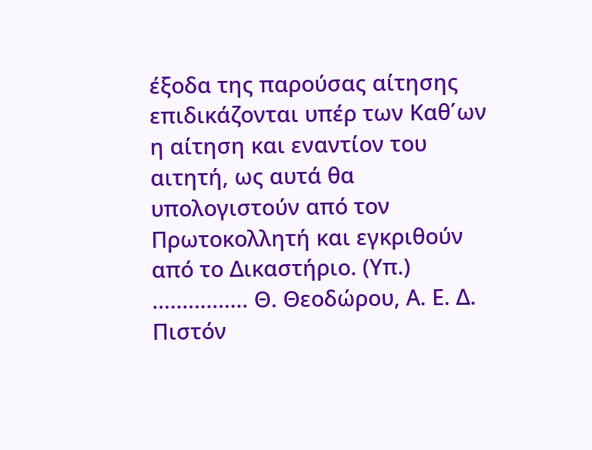έξοδα της παρούσας αίτησης επιδικάζονται υπέρ των Καθ΄ων η αίτηση και εναντίον του αιτητή, ως αυτά θα υπολογιστούν από τον Πρωτοκολλητή και εγκριθούν από το Δικαστήριο. (Υπ.) ................ Θ. Θεοδώρου, Α. Ε. Δ. Πιστόν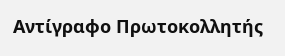Αντίγραφο Πρωτοκολλητής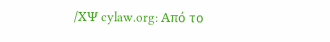/ΧΨ cylaw.org: Από το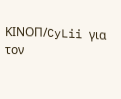ΚΙΝOΠ/CyLii για τον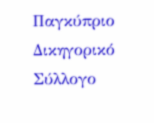Παγκύπριο Δικηγορικό Σύλλογο